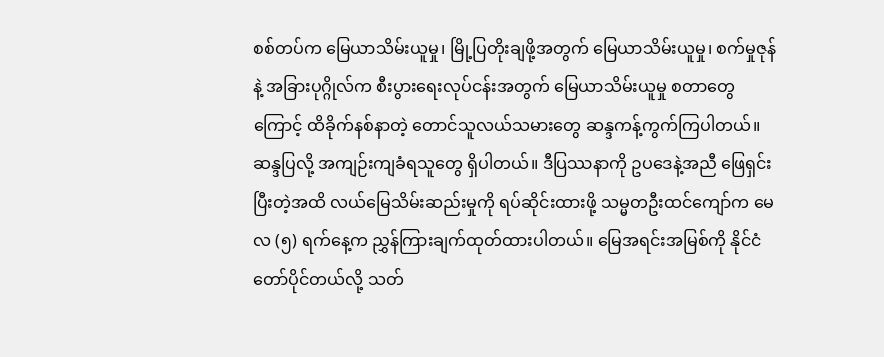စစ်တပ်က မြေယာသိမ်းယူမှု၊ မြို့ပြတိုးချဖို့အတွက် မြေယာသိမ်းယူမှု၊ စက်မှုဇုန် နဲ့ အခြားပုဂ္ဂိုလ်က စီးပွားရေးလုပ်ငန်းအတွက် မြေယာသိမ်းယူမှု စတာတွေကြောင့် ထိခိုက်နစ်နာတဲ့ တောင်သူလယ်သမားတွေ ဆန္ဒကန့်ကွက်ကြပါတယ်။ ဆန္ဒပြလို့ အကျဉ်းကျခံရသူတွေ ရှိပါတယ်။ ဒီပြဿနာကို ဥပဒေနဲ့အညီ ဖြေရှင်းပြီးတဲ့အထိ လယ်မြေသိမ်းဆည်းမှုကို ရပ်ဆိုင်းထားဖို့ သမ္မတဦးထင်ကျော်က မေလ (၅) ရက်နေ့က ညွှန်ကြားချက်ထုတ်ထားပါတယ်။ မြေအရင်းအမြစ်ကို နိုင်ငံတော်ပိုင်တယ်လို့ သတ်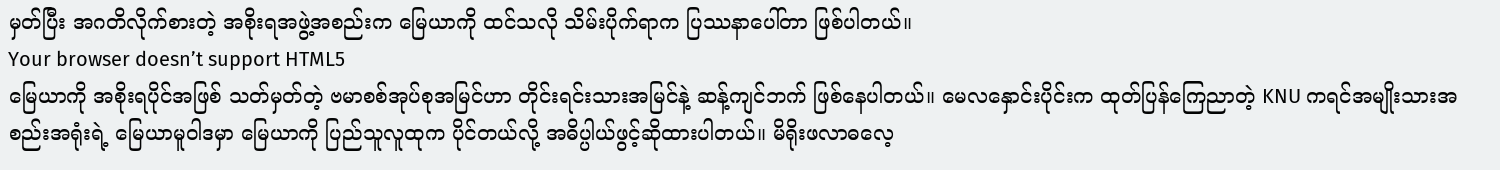မှတ်ပြီး အဂတိလိုက်စားတဲ့ အစိုးရအဖွဲ့အစည်းက မြေယာကို ထင်သလို သိမ်းပိုက်ရာက ပြဿနာပေါ်တာ ဖြစ်ပါတယ်။
Your browser doesn’t support HTML5
မြေယာကို အစိုးရပိုင်အဖြစ် သတ်မှတ်တဲ့ ဗမာစစ်အုပ်စုအမြင်ဟာ တိုင်းရင်းသားအမြင်နဲ့ ဆန့်ကျင်ဘက် ဖြစ်နေပါတယ်။ မေလနှောင်းပိုင်းက ထုတ်ပြန်ကြေညာတဲ့ KNU ကရင်အမျိုးသားအစည်းအရုံးရဲ့ မြေယာမူဝါဒမှာ မြေယာကို ပြည်သူလူထုက ပိုင်တယ်လို့ အဓိပ္ပါယ်ဖွင့်ဆိုထားပါတယ်။ မိရိုးဖလာဓလေ့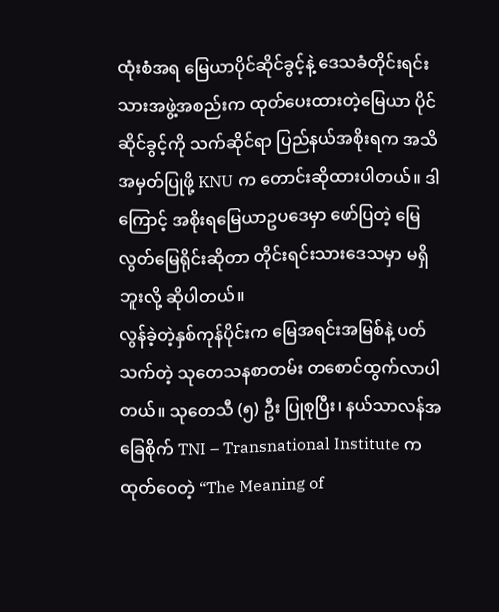ထုံးစံအရ မြေယာပိုင်ဆိုင်ခွင့်နဲ့ ဒေသခံတိုင်းရင်းသားအဖွဲ့အစည်းက ထုတ်ပေးထားတဲ့မြေယာ ပိုင်ဆိုင်ခွင့်ကို သက်ဆိုင်ရာ ပြည်နယ်အစိုးရက အသိအမှတ်ပြုဖို့ KNU က တောင်းဆိုထားပါတယ်။ ဒါကြောင့် အစိုးရမြေယာဥပဒေမှာ ဖော်ပြတဲ့ မြေလွတ်မြေရိုင်းဆိုတာ တိုင်းရင်းသားဒေသမှာ မရှိဘူးလို့ ဆိုပါတယ်။
လွန်ခဲ့တဲ့နှစ်ကုန်ပိုင်းက မြေအရင်းအမြစ်နဲ့ ပတ်သက်တဲ့ သုတေသနစာတမ်း တစောင်ထွက်လာပါတယ်။ သုတေသီ (၅) ဦး ပြုစုပြီး၊ နယ်သာလန်အခြေစိုက် TNI – Transnational Institute က ထုတ်ဝေတဲ့ “The Meaning of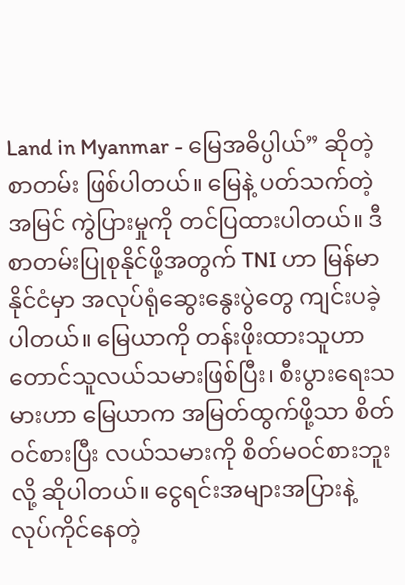Land in Myanmar - မြေအဓိပ္ပါယ်” ဆိုတဲ့ စာတမ်း ဖြစ်ပါတယ်။ မြေနဲ့ ပတ်သက်တဲ့အမြင် ကွဲပြားမှုကို တင်ပြထားပါတယ်။ ဒီစာတမ်းပြုစုနိုင်ဖို့အတွက် TNI ဟာ မြန်မာနိုင်ငံမှာ အလုပ်ရုံဆွေးနွေးပွဲတွေ ကျင်းပခဲ့ပါတယ်။ မြေယာကို တန်းဖိုးထားသူဟာ တောင်သူလယ်သမားဖြစ်ပြီး၊ စီးပွားရေးသမားဟာ မြေယာက အမြတ်ထွက်ဖို့သာ စိတ်ဝင်စားပြီး လယ်သမားကို စိတ်မဝင်စားဘူးလို့ ဆိုပါတယ်။ ငွေရင်းအများအပြားနဲ့ လုပ်ကိုင်နေတဲ့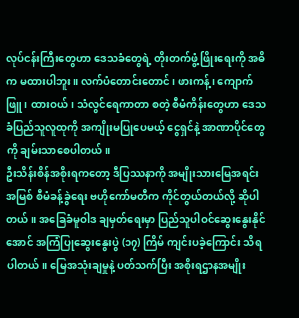လုပ်ငန်းကြီးတွေဟာ ဒေသခံတွေရဲ့ တိုးတက်ဖွံ့ဖြိုးရေးကို အဓိက မထားပါဘူး။ လက်ပံတောင်းတောင်၊ ဖားကန့်၊ ကျောက်ဖြူ၊ ထားဝယ်၊ သံလွင်ရေကာတာ စတဲ့ စီမံကိန်းတွေဟာ ဒေသခံပြည်သူလူထုကို အကျိုးမပြုပေမယ့် ငွေရှင်နဲ့ အာဏာပိုင်တွေကို ချမ်းသာစေပါတယ်။
ဦးသိန်းစိန်အစိုးရကတော့ ဒီပြဿနာကို အမျိုးသားမြေအရင်းအမြစ် စီမံခန့်ခွဲရေး ဗဟိုကော်မတီက ကိုင်တွယ်တယ်လို့ ဆိုပါတယ်။ အခြေခံမူဝါဒ ချမှတ်ရေးမှာ ပြည်သူပါဝင်ဆွေးနွေးနိုင်အောင် အကြံပြုဆွေးနွေးပွဲ (၁၇) ကြိမ် ကျင်းပခဲ့ကြောင်း သိရပါတယ်။ မြေအသုံးချမှုနဲ့ ပတ်သက်ပြီး အစိုးရဌာနအမျိုး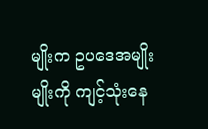မျိုးက ဥပဒေအမျိုးမျိုးကို ကျင့်သုံးနေ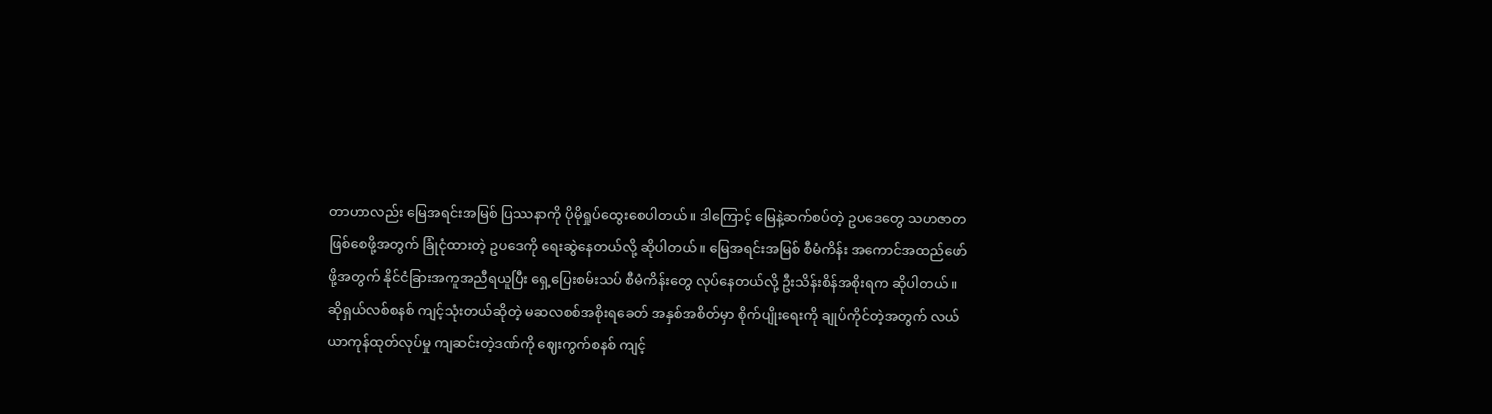တာဟာလည်း မြေအရင်းအမြစ် ပြဿနာကို ပိုမိုရှုပ်ထွေးစေပါတယ်။ ဒါကြောင့် မြေနဲ့ဆက်စပ်တဲ့ ဥပဒေတွေ သဟဇာတဖြစ်စေဖို့အတွက် ခြုံငုံထားတဲ့ ဥပဒေကို ရေးဆွဲနေတယ်လို့ ဆိုပါတယ်။ မြေအရင်းအမြစ် စီမံကိန်း အကောင်အထည်ဖော်ဖို့အတွက် နိုင်ငံခြားအကူအညီရယူပြီး ရှေ့ပြေးစမ်းသပ် စီမံကိန်းတွေ လုပ်နေတယ်လို့ ဦးသိန်းစိန်အစိုးရက ဆိုပါတယ်။
ဆိုရှယ်လစ်စနစ် ကျင့်သုံးတယ်ဆိုတဲ့ မဆလစစ်အစိုးရခေတ် အနှစ်အစိတ်မှာ စိုက်ပျိုးရေးကို ချုပ်ကိုင်တဲ့အတွက် လယ်ယာကုန်ထုတ်လုပ်မှု ကျဆင်းတဲ့ဒဏ်ကို ဈေးကွက်စနစ် ကျင့်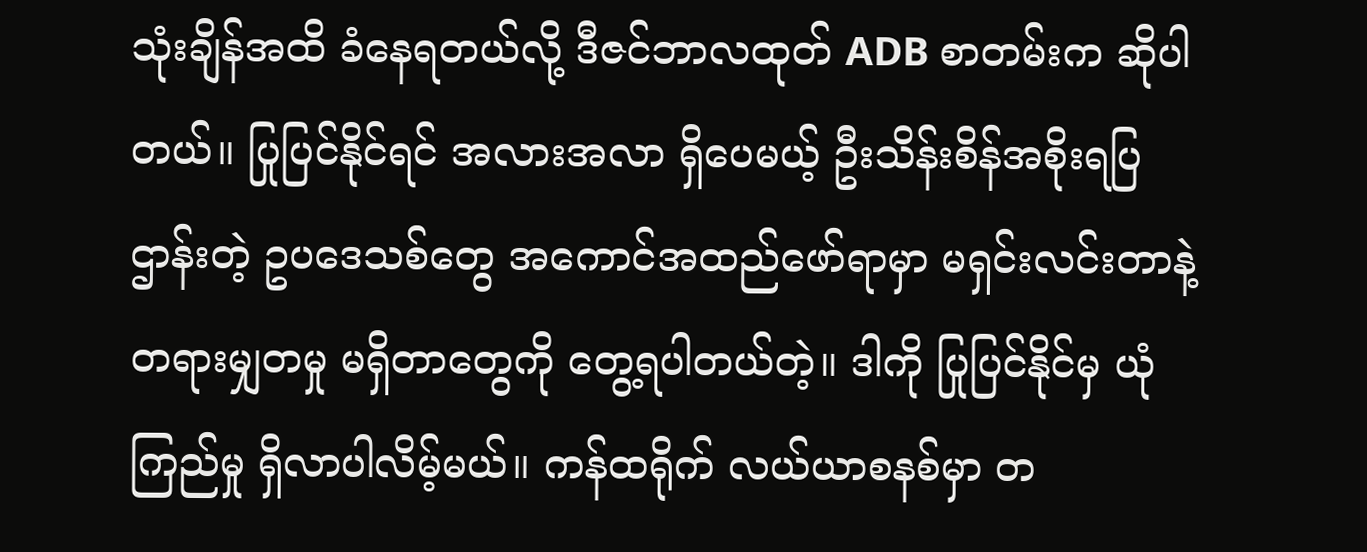သုံးချိန်အထိ ခံနေရတယ်လို့ ဒီဇင်ဘာလထုတ် ADB စာတမ်းက ဆိုပါတယ်။ ပြုပြင်နိုင်ရင် အလားအလာ ရှိပေမယ့် ဦးသိန်းစိန်အစိုးရပြဌာန်းတဲ့ ဥပဒေသစ်တွေ အကောင်အထည်ဖော်ရာမှာ မရှင်းလင်းတာနဲ့ တရားမျှတမှု မရှိတာတွေကို တွေ့ရပါတယ်တဲ့။ ဒါကို ပြုပြင်နိုင်မှ ယုံကြည်မှု ရှိလာပါလိမ့်မယ်။ ကန်ထရိုက် လယ်ယာစနစ်မှာ တ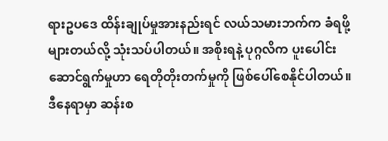ရားဥပဒေ ထိန်းချုပ်မှုအားနည်းရင် လယ်သမားဘက်က ခံရဖို့များတယ်လို့ သုံးသပ်ပါတယ်။ အစိုးရနဲ့ ပုဂ္ဂလိက ပူးပေါင်းဆောင်ရွက်မှုဟာ ရေတိုတိုးတက်မှုကို ဖြစ်ပေါ်စေနိုင်ပါတယ်။ ဒီနေရာမှာ ဆန်းစ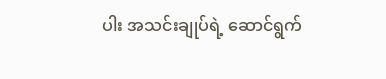ပါး အသင်းချုပ်ရဲ့ ဆောင်ရွက်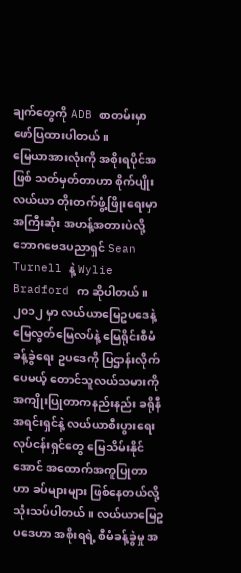ချက်တွေကို ADB စာတမ်းမှာ ဖော်ပြထားပါတယ်။
မြေယာအားလုံးကို အစိုးရပိုင်အဖြစ် သတ်မှတ်တာဟာ စိုက်ပျိုးလယ်ယာ တိုးတက်ဖွံ့ဖြိုးရေးမှာ အကြီးဆုံး အဟန့်အတားပဲလို့ ဘောဂဗေဒပညာရှင် Sean Turnell နဲ့ Wylie Bradford က ဆိုပါတယ်။ ၂၀၁၂ မှာ လယ်ယာမြေဥပဒေနဲ့ မြေလွတ်မြေလပ်နဲ့ မြေရိုင်းစီမံခန့်ခွဲရေး ဥပဒေကို ပြဌာန်းလိုက်ပေမယ့် တောင်သူလယ်သမားကို အကျိုးပြုတာကနည်းနည်း ခရိုနီအရင်းရှင်နဲ့ လယ်ယာစီးပွားရေးလုပ်ငန်းရှင်တွေ မြေသိမ်းနိုင်အောင် အထောက်အကူပြုတာဟာ ခပ်များများ ဖြစ်နေတယ်လို့ သုံးသပ်ပါတယ်။ လယ်ယာမြေဥပဒေဟာ အစိုးရရဲ့ စီမံခန့်ခွဲမှု အ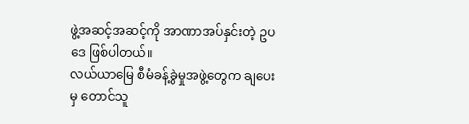ဖွဲ့အဆင့်အဆင့်ကို အာဏာအပ်နှင်းတဲ့ ဥပဒေ ဖြစ်ပါတယ်။
လယ်ယာမြေ စီမံခန့်ခွဲမှုအဖွဲ့တွေက ချပေးမှ တောင်သူ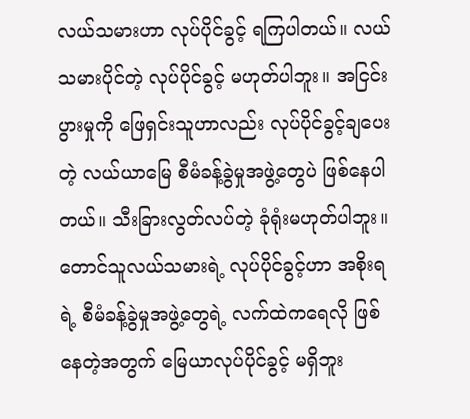လယ်သမားဟာ လုပ်ပိုင်ခွင့် ရကြပါတယ်။ လယ်သမားပိုင်တဲ့ လုပ်ပိုင်ခွင့် မဟုတ်ပါဘူး။ အငြင်းပွားမှုကို ဖြေရှင်းသူဟာလည်း လုပ်ပိုင်ခွင့်ချပေးတဲ့ လယ်ယာမြေ စီမံခန့်ခွဲမှုအဖွဲ့တွေပဲ ဖြစ်နေပါတယ်။ သီးခြားလွတ်လပ်တဲ့ ခုံရုံးမဟုတ်ပါဘူး။ တောင်သူလယ်သမားရဲ့ လုပ်ပိုင်ခွင့်ဟာ အစိုးရရဲ့ စီမံခန့်ခွဲမှုအဖွဲ့တွေရဲ့ လက်ထဲကရေလို ဖြစ်နေတဲ့အတွက် မြေယာလုပ်ပိုင်ခွင့် မရှိဘူး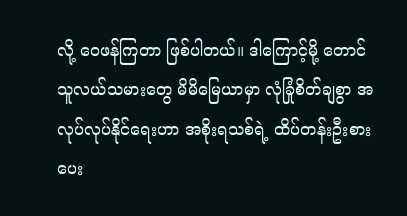လို့ ဝေဖန်ကြတာ ဖြစ်ပါတယ်။ ဒါကြောင့်မို့ တောင်သူလယ်သမားတွေ မိမိမြေယာမှာ လုံခြုံစိတ်ချစွာ အလုပ်လုပ်နိုင်ရေးဟာ အစိုးရသစ်ရဲ့ ထိပ်တန်းဦးစားပေး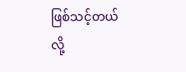ဖြစ်သင့်တယ်လို့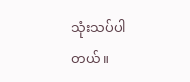သုံးသပ်ပါတယ်။